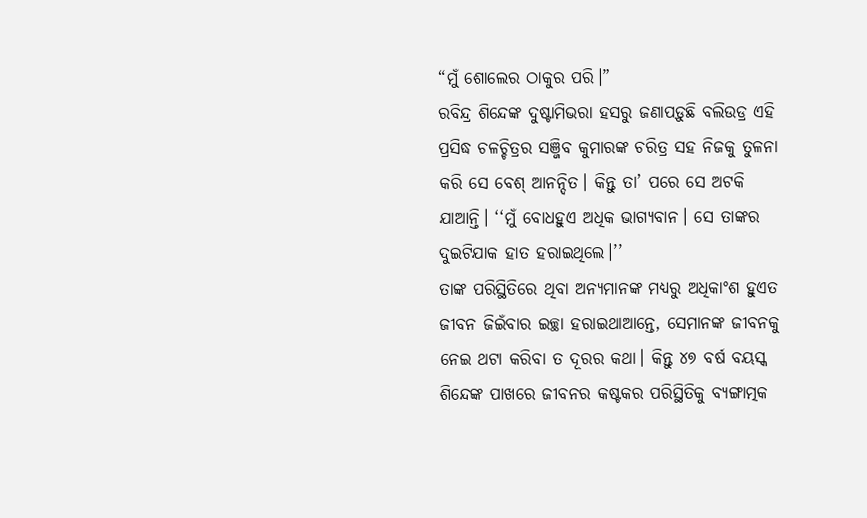“ମୁଁ ଶୋଲେର ଠାକୁର ପରି।”
ରବିନ୍ଦ୍ର ଶିନ୍ଦେଙ୍କ ଦୁଷ୍ଟାମିଭରା ହସରୁ ଜଣାପଡ଼ୁଛି ବଲିଉଡ୍ର ଏହି ପ୍ରସିଦ୍ଧ ଚଳଚ୍ଚିତ୍ରର ସଞ୍ଜିବ କୁମାରଙ୍କ ଚରିତ୍ର ସହ ନିଜକୁ ତୁଳନା କରି ସେ ବେଶ୍ ଆନନ୍ଦିତ। କିନ୍ତୁ ତା’ ପରେ ସେ ଅଟକି ଯାଆନ୍ତି। ‘‘ମୁଁ ବୋଧହୁଏ ଅଧିକ ଭାଗ୍ୟବାନ। ସେ ତାଙ୍କର ଦୁଇଟିଯାକ ହାତ ହରାଇଥିଲେ।’’
ତାଙ୍କ ପରିସ୍ଥିତିରେ ଥିବା ଅନ୍ୟମାନଙ୍କ ମଧ୍ୟରୁ ଅଧିକାଂଶ ହୁଏତ ଜୀବନ ଜିଇଁବାର ଇଚ୍ଛା ହରାଇଥାଆନ୍ତେ, ସେମାନଙ୍କ ଜୀବନକୁ ନେଇ ଥଟା କରିବା ତ ଦୂରର କଥା। କିନ୍ତୁ ୪୭ ବର୍ଷ ବୟସ୍କ ଶିନ୍ଦେଙ୍କ ପାଖରେ ଜୀବନର କଷ୍ଟକର ପରିସ୍ଥିତିକୁ ବ୍ୟଙ୍ଗାତ୍ମକ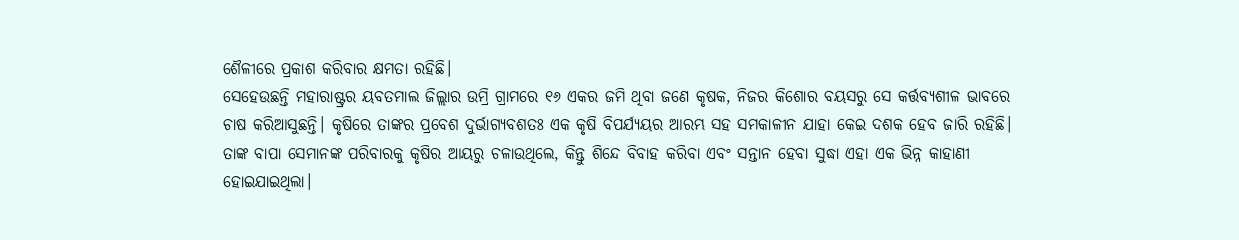ଶୈଳୀରେ ପ୍ରକାଶ କରିବାର କ୍ଷମତା ରହିଛି।
ସେହେଉଛନ୍ତି ମହାରାଷ୍ଟ୍ରର ୟବତମାଲ ଜିଲ୍ଲାର ଉମ୍ରି ଗ୍ରାମରେ ୧୬ ଏକର ଜମି ଥିବା ଜଣେ କୃଷକ, ନିଜର କିଶୋର ବୟସରୁ ସେ କର୍ତ୍ତବ୍ୟଶୀଳ ଭାବରେ ଚାଷ କରିଆସୁଛନ୍ତି। କୃଷିରେ ତାଙ୍କର ପ୍ରବେଶ ଦୁର୍ଭାଗ୍ୟବଶତଃ ଏକ କୃଷି ବିପର୍ଯ୍ୟୟର ଆରମ୍ଭ ସହ ସମକାଳୀନ ଯାହା କେଇ ଦଶକ ହେବ ଜାରି ରହିଛି।
ତାଙ୍କ ବାପା ସେମାନଙ୍କ ପରିବାରକୁ କୃଷିର ଆୟରୁ ଚଳାଉଥିଲେ, କିନ୍ତୁ ଶିନ୍ଦେ ବିବାହ କରିବା ଏବଂ ସନ୍ତାନ ହେବା ସୁଦ୍ଧା ଏହା ଏକ ଭିନ୍ନ କାହାଣୀ ହୋଇଯାଇଥିଲା।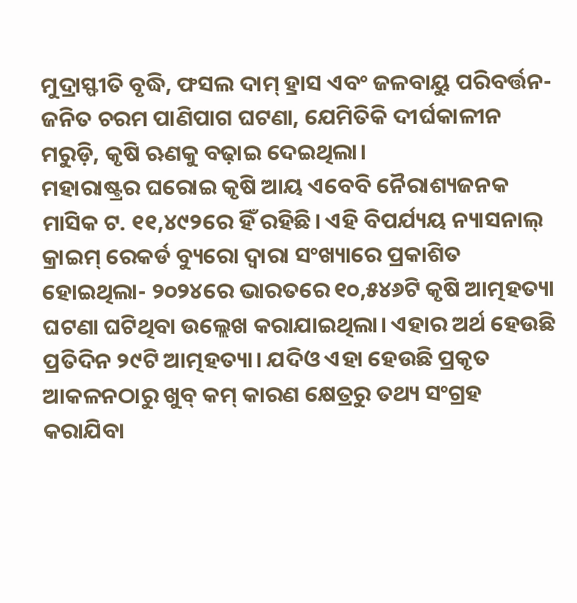ମୁଦ୍ରାସ୍ଫୀତି ବୃଦ୍ଧି, ଫସଲ ଦାମ୍ ହ୍ରାସ ଏବଂ ଜଳବାୟୁ ପରିବର୍ତ୍ତନ-ଜନିତ ଚରମ ପାଣିପାଗ ଘଟଣା, ଯେମିତିକି ଦୀର୍ଘକାଳୀନ ମରୁଡ଼ି, କୃଷି ଋଣକୁ ବଢ଼ାଇ ଦେଇଥିଲା।
ମହାରାଷ୍ଟ୍ରର ଘରୋଇ କୃଷି ଆୟ ଏବେବି ନୈରାଶ୍ୟଜନକ ମାସିକ ଟ. ୧୧,୪୯୨ରେ ହିଁ ରହିଛି। ଏହି ବିପର୍ଯ୍ୟୟ ନ୍ୟାସନାଲ୍ କ୍ରାଇମ୍ ରେକର୍ଡ ବ୍ୟୁରୋ ଦ୍ୱାରା ସଂଖ୍ୟାରେ ପ୍ରକାଶିତ ହୋଇଥିଲା- ୨୦୨୪ରେ ଭାରତରେ ୧୦,୫୪୬ଟି କୃଷି ଆତ୍ମହତ୍ୟା ଘଟଣା ଘଟିଥିବା ଉଲ୍ଲେଖ କରାଯାଇଥିଲା। ଏହାର ଅର୍ଥ ହେଉଛି ପ୍ରତିଦିନ ୨୯ଟି ଆତ୍ମହତ୍ୟା। ଯଦିଓ ଏହା ହେଉଛି ପ୍ରକୃତ ଆକଳନଠାରୁ ଖୁବ୍ କମ୍ କାରଣ କ୍ଷେତ୍ରରୁ ତଥ୍ୟ ସଂଗ୍ରହ କରାଯିବା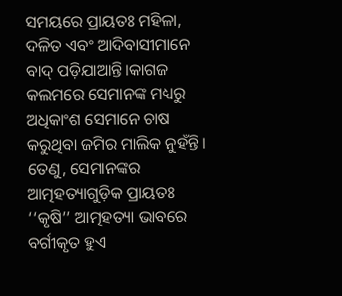ସମୟରେ ପ୍ରାୟତଃ ମହିଳା, ଦଳିତ ଏବଂ ଆଦିବାସୀମାନେ ବାଦ୍ ପଡ଼ିଯାଆନ୍ତି।କାଗଜ କଲମରେ ସେମାନଙ୍କ ମଧ୍ୟରୁ ଅଧିକାଂଶ ସେମାନେ ଚାଷ କରୁଥିବା ଜମିର ମାଲିକ ନୁହଁନ୍ତି। ତେଣୁ, ସେମାନଙ୍କର ଆତ୍ମହତ୍ୟାଗୁଡ଼ିକ ପ୍ରାୟତଃ ‘‘କୃଷି’’ ଆତ୍ମହତ୍ୟା ଭାବରେ ବର୍ଗୀକୃତ ହୁଏ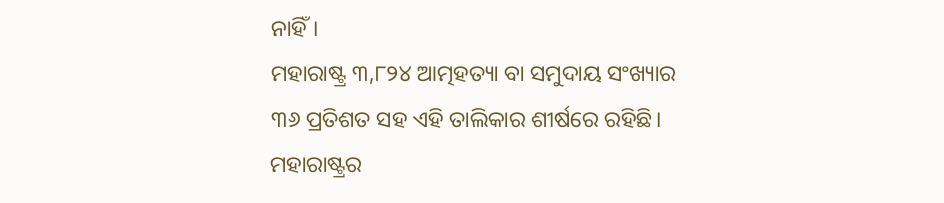ନାହିଁ।
ମହାରାଷ୍ଟ୍ର ୩,୮୨୪ ଆତ୍ମହତ୍ୟା ବା ସମୁଦାୟ ସଂଖ୍ୟାର ୩୬ ପ୍ରତିଶତ ସହ ଏହି ତାଲିକାର ଶୀର୍ଷରେ ରହିଛି। ମହାରାଷ୍ଟ୍ରର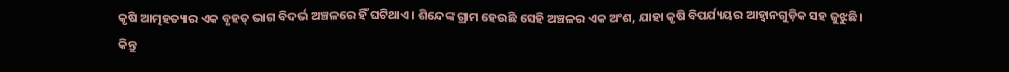କୃଷି ଆତ୍ମହତ୍ୟାର ଏକ ବୃହତ୍ ଭାଗ ବିଦର୍ଭ ଅଞ୍ଚଳରେ ହିଁ ଘଟିଥାଏ। ଶିନ୍ଦେଙ୍କ ଗ୍ରାମ ହେଉଛି ସେହି ଅଞ୍ଚଳର ଏକ ଅଂଶ, ଯାହା କୃଷି ବିପର୍ଯ୍ୟୟର ଆହ୍ୱାନଗୁଡ଼ିକ ସହ ଜୁଝୁଛି।
କିନ୍ତୁ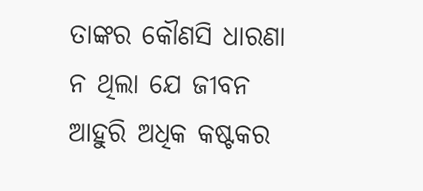ତାଙ୍କର କୌଣସି ଧାରଣା ନ ଥିଲା ଯେ ଜୀବନ ଆହୁରି ଅଧିକ କଷ୍ଟକର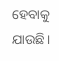ହେବାକୁ ଯାଉଛି।